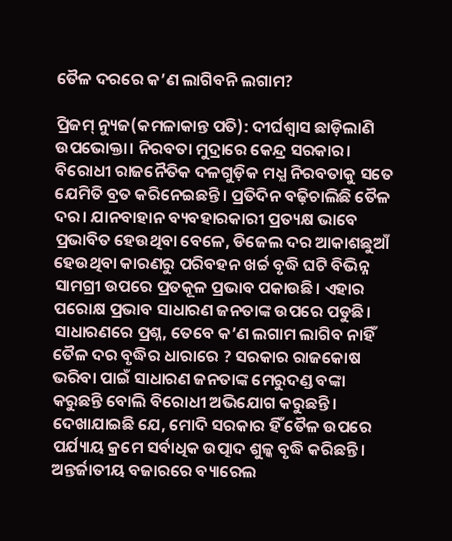ତୈଳ ଦରରେ କ’ଣ ଲାଗିବନି ଲଗାମ?

ପ୍ରିଜମ୍ ନ୍ୟୁଜ(କମଳାକାନ୍ତ ପତି): ଦୀର୍ଘଶ୍ୱାସ ଛାଡ଼ିଲାଣି ଉପଭୋକ୍ତା। ନିରବତା ମୁଦ୍ରାରେ କେନ୍ଦ୍ର ସରକାର। ବିରୋଧୀ ରାଜନୈତିକ ଦଳଗୁଡ଼ିକ ମଧ୍ଯ ନିରବତାକୁ ସତେ ଯେମିତି ବ୍ରତ କରିନେଇଛନ୍ତି। ପ୍ରତିଦିନ ବଢ଼ିଚାଲିଛି ତୈଳ ଦର। ଯାନବାହାନ ବ୍ୟବହାରକାରୀ ପ୍ରତ୍ୟକ୍ଷ ଭାବେ ପ୍ରଭାବିତ ହେଉଥିବା ବେଳେ, ଡିଜେଲ ଦର ଆକାଶଛୁଆଁ ହେଉଥିବା କାରଣରୁ ପରିବହନ ଖର୍ଚ୍ଚ ବୃଦ୍ଧି ଘଟି ବିଭିନ୍ନ ସାମଗ୍ରୀ ଉପରେ ପ୍ରତକୂଳ ପ୍ରଭାବ ପକାଉଛି। ଏହାର ପରୋକ୍ଷ ପ୍ରଭାବ ସାଧାରଣ ଜନତାଙ୍କ ଉପରେ ପଡୁଛି। ସାଧାରଣରେ ପ୍ରଶ୍ନ, ତେବେ କ’ଣ ଲଗାମ ଲାଗିବ ନାହିଁ ତୈଳ ଦର ବୃଦ୍ଧିର ଧାରାରେ ? ସରକାର ରାଜକୋଷ ଭରିବା ପାଇଁ ସାଧାରଣ ଜନତାଙ୍କ ମେରୁଦଣ୍ଡ ବଙ୍କା କରୁଛନ୍ତି ବୋଲି ବିରୋଧୀ ଅଭିଯୋଗ କରୁଛନ୍ତି। ଦେଖାଯାଇଛି ଯେ, ମୋଦି ସରକାର ହିଁ ତୈଳ ଉପରେ ପର୍ଯ୍ୟାୟ କ୍ରମେ ସର୍ବାଧିକ ଉତ୍ପାଦ ଶୁଳ୍କ ବୃଦ୍ଧି କରିଛନ୍ତି। ଅନ୍ତର୍ଜାତୀୟ ବଜାରରେ ବ୍ୟାରେଲ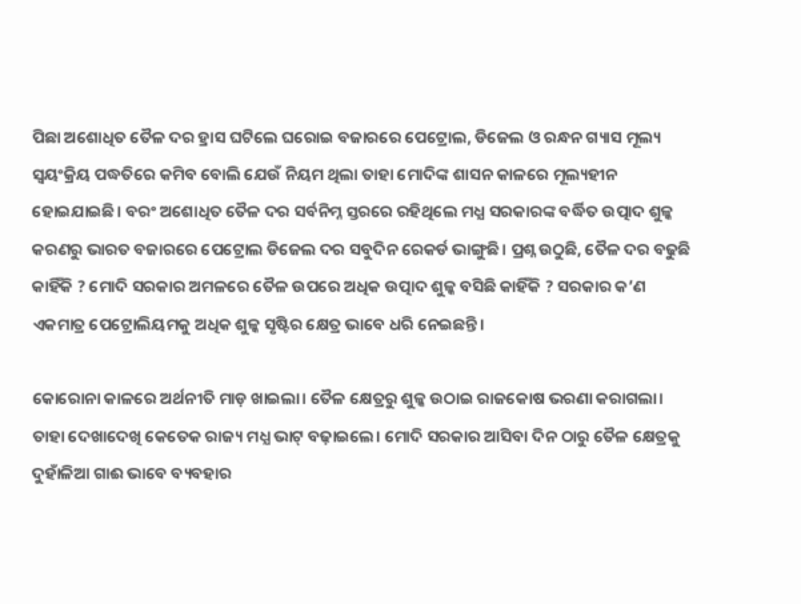ପିଛା ଅଶୋଧିତ ତୈଳ ଦର ହ୍ରାସ ଘଟିଲେ ଘରୋଇ ବଜାରରେ ପେଟ୍ରୋଲ, ଡିଜେଲ ଓ ରନ୍ଧନ ଗ୍ୟାସ ମୂଲ୍ୟ ସ୍ୱୟଂକ୍ରିୟ ପଦ୍ଧତିରେ କମିବ ବୋଲି ଯେଉଁ ନିୟମ ଥିଲା ତାହା ମୋଦିଙ୍କ ଶାସନ କାଳରେ ମୂଲ୍ୟହୀନ ହୋଇଯାଇଛି। ବରଂ ଅଶୋଧିତ ତୈଳ ଦର ସର୍ବନିମ୍ନ ସ୍ତରରେ ରହିଥିଲେ ମଧ୍ଯ ସରକାରଙ୍କ ବର୍ଦ୍ଧିତ ଉତ୍ପାଦ ଶୁଳ୍କ କରଣରୁ ଭାରତ ବଜାରରେ ପେଟ୍ରୋଲ ଡିଜେଲ ଦର ସବୁଦିନ ରେକର୍ଡ ଭାଙ୍ଗୁଛି। ପ୍ରଶ୍ନ ଉଠୁଛି, ତୈଳ ଦର ବଢୁଛି କାହିଁକି ? ମୋଦି ସରକାର ଅମଳରେ ତୈଳ ଉପରେ ଅଧିକ ଉତ୍ପାଦ ଶୁଳ୍କ ବସିଛି କାହିଁକି ? ସରକାର କ’ଣ ଏକମାତ୍ର ପେଟ୍ରୋଲିୟମକୁ ଅଧିକ ଶୁଳ୍କ ସୃଷ୍ଟିର କ୍ଷେତ୍ର ଭାବେ ଧରି ନେଇଛନ୍ତି।

କୋରୋନା କାଳରେ ଅର୍ଥନୀତି ମାଡ଼ ଖାଇଲା। ତୈଳ କ୍ଷେତ୍ରରୁ ଶୁଳ୍କ ଉଠାଇ ରାଜକୋଷ ଭରଣା କରାଗଲା। ତାହା ଦେଖାଦେଖି କେତେକ ରାଜ୍ୟ ମଧ୍ଯ ଭାଟ୍ ବଢ଼ାଇଲେ। ମୋଦି ସରକାର ଆସିବା ଦିନ ଠାରୁ ତୈଳ କ୍ଷେତ୍ରକୁ ଦୁହାଁଳିଆ ଗାଈ ଭାବେ ବ୍ୟବହାର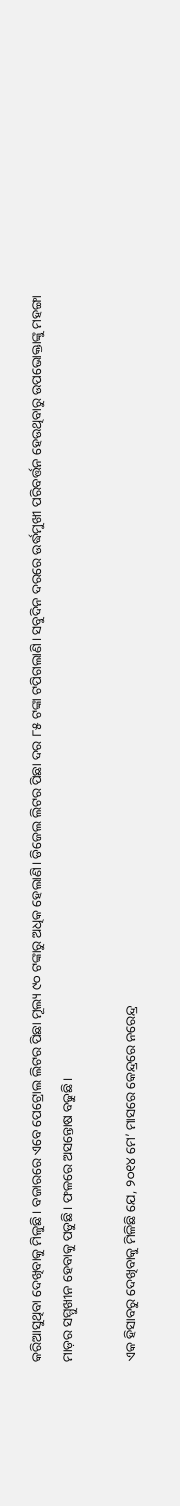କରିଆସୁଥିବା ଦେଖିବାକୁ ମିଳୁଛି। ବଜାରରେ ଏବେ ପେଟ୍ରୋଲ ଲିଟର ପିଛା ମୂଲ୍ୟ ୯୦ ଟଙ୍କାରୁ ଅଧିକ ହେଲାଣି। ଡିଜେଲ ଲିଟର ପିଛା ଦର ୮୫ ଟଙ୍କା ଟପିଗଲାଣି। ସବୁଦିନ ଦରରେ ଉର୍ଦ୍ଧମୁଖୀ ପରିବର୍ତ୍ତନ ହେଉଥିବାରୁ ଉପଭୋକ୍ତାଙ୍କୁ ମହଙ୍ଗା ମାଡ଼ର ସମ୍ମୁଖୀନ ହେବାକୁ ପଡୁଛି। ଫଳରେ ଅସନ୍ତୋଷ ବଢୁଛି।

ଏକ ହିସାବରୁ ଦେଖିବାକୁ ମିଳିଛି ଯେ, ୨୦୧୪ ମେ’ ମାସରେ କେନ୍ଦ୍ରରେ ନରେନ୍ଦ୍ର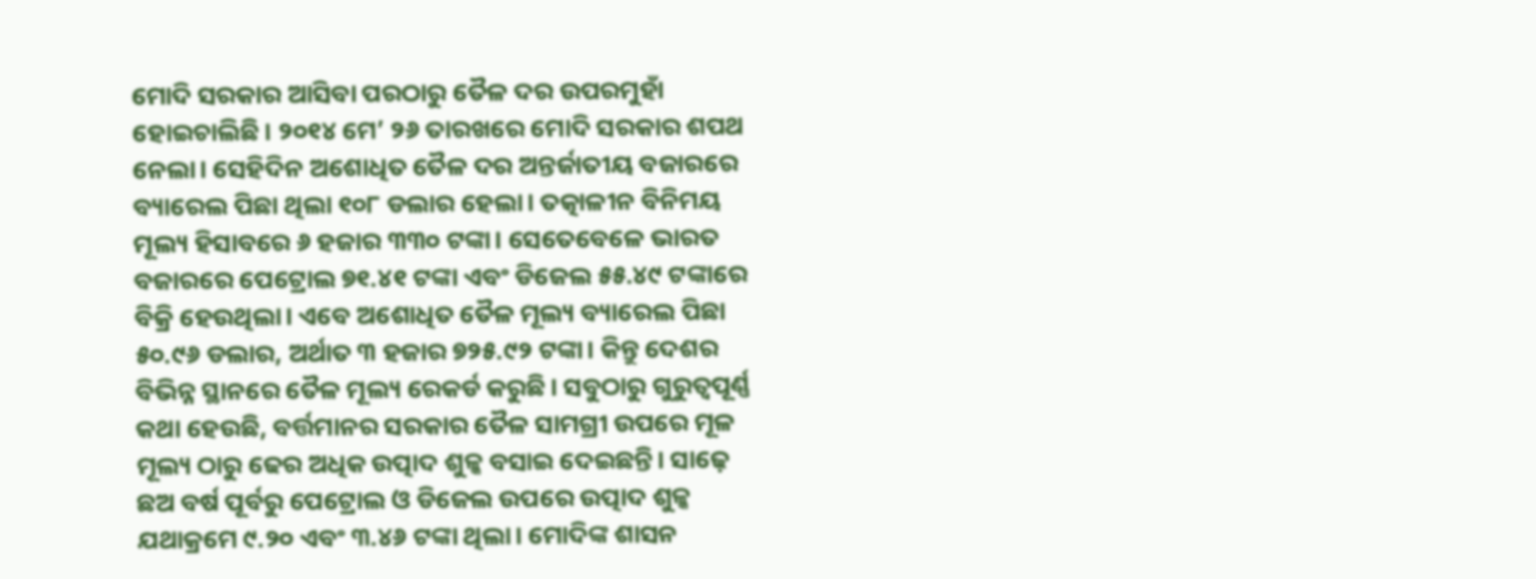ମୋଦି ସରକାର ଆସିବା ପରଠାରୁ ତୈଳ ଦର ଉପରମୁହାଁ ହୋଇଚାଲିଛି। ୨୦୧୪ ମେ’ ୨୬ ତାରଖରେ ମୋଦି ସରକାର ଶପଥ ନେଲା। ସେହିଦିନ ଅଶୋଧିତ ତୈଳ ଦର ଅନ୍ତର୍ଜାତୀୟ ବଜାରରେ ବ୍ୟାରେଲ ପିଛା ଥିଲା ୧୦୮ ଡଲାର ହେଲା। ତତ୍କାଳୀନ ବିନିମୟ ମୂଲ୍ୟ ହିସାବରେ ୬ ହଜାର ୩୩୦ ଟଙ୍କା। ସେତେବେଳେ ଭାରତ ବଜାରରେ ପେଟ୍ରୋଲ ୭୧.୪୧ ଟଙ୍କା ଏବଂ ଡିଜେଲ ୫୫.୪୯ ଟଙ୍କାରେ ବିକ୍ରି ହେଉଥିଲା। ଏବେ ଅଶୋଧିତ ତୈଳ ମୂଲ୍ୟ ବ୍ୟାରେଲ ପିଛା ୫୦.୯୬ ଡଲାର, ଅର୍ଥାତ ୩ ହଜାର ୭୨୫.୯୨ ଟଙ୍କା। କିନ୍ତୁ ଦେଶର ବିଭିନ୍ନ ସ୍ଥାନରେ ତୈଳ ମୂଲ୍ୟ ରେକର୍ଡ କରୁଛି। ସବୁଠାରୁ ଗୁରୁତ୍ୱପୂର୍ଣ୍ଣ କଥା ହେଉଛି, ବର୍ତ୍ତମାନର ସରକାର ତୈଳ ସାମଗ୍ରୀ ଉପରେ ମୂଳ ମୂଲ୍ୟ ଠାରୁ ଢେର ଅଧିକ ଉତ୍ପାଦ ଶୁଳ୍କ ବସାଇ ଦେଇଛନ୍ତି। ସାଢ଼େ ଛଅ ବର୍ଷ ପୂର୍ବରୁ ପେଟ୍ରୋଲ ଓ ଡିଜେଲ ଉପରେ ଉତ୍ପାଦ ଶୁଳ୍କ ଯଥାକ୍ରମେ ୯.୨୦ ଏବଂ ୩.୪୬ ଟଙ୍କା ଥିଲା। ମୋଦିଙ୍କ ଶାସନ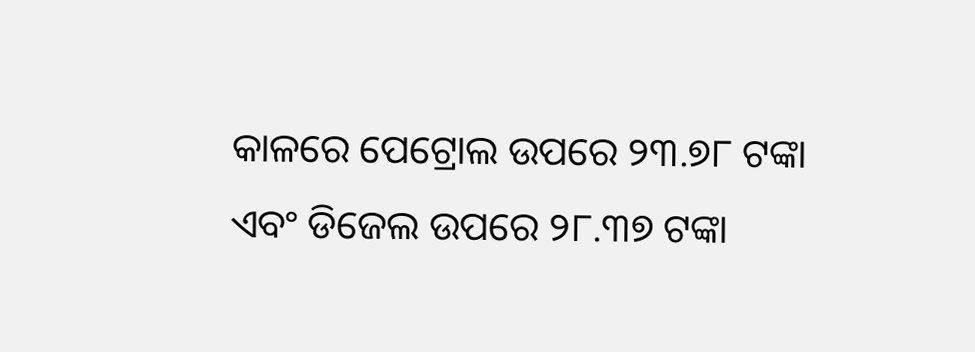କାଳରେ ପେଟ୍ରୋଲ ଉପରେ ୨୩.୭୮ ଟଙ୍କା ଏବଂ ଡିଜେଲ ଉପରେ ୨୮.୩୭ ଟଙ୍କା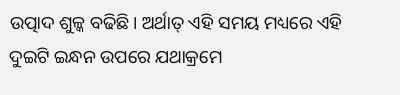ଉତ୍ପାଦ ଶୁଳ୍କ ବଢିଛି। ଅର୍ଥାତ୍ ଏହି ସମୟ ମଧ୍ୟରେ ଏହି ଦୁଇଟି ଇନ୍ଧନ ଉପରେ ଯଥାକ୍ରମେ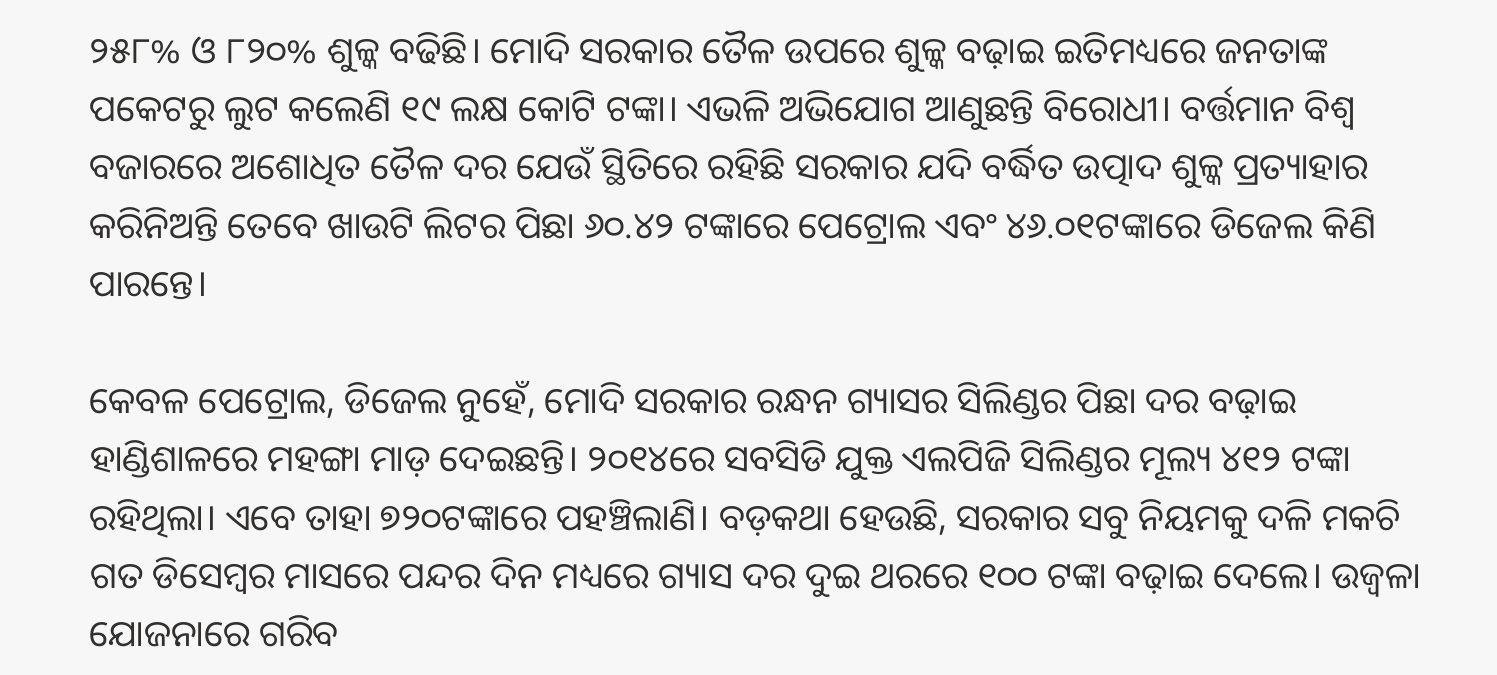୨୫୮% ଓ ୮୨୦% ଶୁଳ୍କ ବଢିଛି। ମୋଦି ସରକାର ତୈଳ ଉପରେ ଶୁଳ୍କ ବଢ଼ାଇ ଇତିମଧ୍ୟରେ ଜନତାଙ୍କ ପକେଟରୁ ଲୁଟ କଲେଣି ୧୯ ଲକ୍ଷ କୋଟି ଟଙ୍କା। ଏଭଳି ଅଭିଯୋଗ ଆଣୁଛନ୍ତି ବିରୋଧୀ। ବର୍ତ୍ତମାନ ବିଶ୍ୱ ବଜାରରେ ଅଶୋଧିତ ତୈଳ ଦର ଯେଉଁ ସ୍ଥିତିରେ ରହିଛି ସରକାର ଯଦି ବର୍ଦ୍ଧିତ ଉତ୍ପାଦ ଶୁଳ୍କ ପ୍ରତ୍ୟାହାର କରିନିଅନ୍ତି ତେବେ ଖାଉଟି ଲିଟର ପିଛା ୬୦.୪୨ ଟଙ୍କାରେ ପେଟ୍ରୋଲ ଏବଂ ୪୬.୦୧ଟଙ୍କାରେ ଡିଜେଲ କିଣି ପାରନ୍ତେ।

କେବଳ ପେଟ୍ରୋଲ, ଡିଜେଲ ନୁହେଁ, ମୋଦି ସରକାର ରନ୍ଧନ ଗ୍ୟାସର ସିଲିଣ୍ଡର ପିଛା ଦର ବଢ଼ାଇ ହାଣ୍ଡିଶାଳରେ ମହଙ୍ଗା ମାଡ଼ ଦେଇଛନ୍ତି। ୨୦୧୪ରେ ସବସିଡି ଯୁକ୍ତ ଏଲପିଜି ସିଲିଣ୍ଡର ମୂଲ୍ୟ ୪୧୨ ଟଙ୍କା ରହିଥିଲା। ଏବେ ତାହା ୭୨୦ଟଙ୍କାରେ ପହଞ୍ଚିଲାଣି। ବଡ଼କଥା ହେଉଛି, ସରକାର ସବୁ ନିୟମକୁ ଦଳି ମକଚି ଗତ ଡିସେମ୍ବର ମାସରେ ପନ୍ଦର ଦିନ ମଧ୍ୟରେ ଗ୍ୟାସ ଦର ଦୁଇ ଥରରେ ୧୦୦ ଟଙ୍କା ବଢ଼ାଇ ଦେଲେ। ଉଜ୍ୱଳା ଯୋଜନାରେ ଗରିବ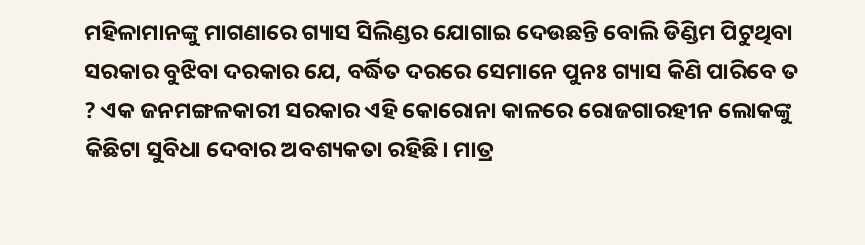ମହିଳାମାନଙ୍କୁ ମାଗଣାରେ ଗ୍ୟାସ ସିଲିଣ୍ଡର ଯୋଗାଇ ଦେଉଛନ୍ତି ବୋଲି ଡିଣ୍ଡିମ ପିଟୁଥିବା ସରକାର ବୁଝିବା ଦରକାର ଯେ, ବର୍ଦ୍ଧିତ ଦରରେ ସେମାନେ ପୁନଃ ଗ୍ୟାସ କିଣି ପାରିବେ ତ ? ଏକ ଜନମଙ୍ଗଳକାରୀ ସରକାର ଏହି କୋରୋନା କାଳରେ ରୋଜଗାରହୀନ ଲୋକଙ୍କୁ କିଛିଟା ସୁବିଧା ଦେବାର ଅବଶ୍ୟକତା ରହିଛି। ମାତ୍ର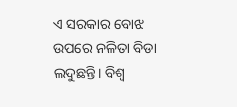ଏ ସରକାର ବୋଝ ଉପରେ ନଳିତା ବିଡା ଲଦୁଛନ୍ତି। ବିଶ୍ୱ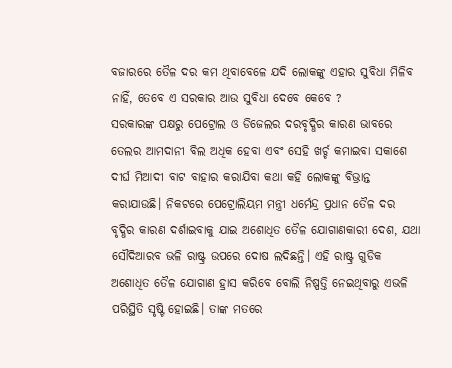ବଜାରରେ ତୈଳ ଦର କମ ଥିବାବେଳେ ଯଦି ଲୋକଙ୍କୁ ଏହାର ସୁବିଧା ମିଳିବ ନାହିଁ, ତେବେ ଏ ସରକାର ଆଉ ସୁବିଧା ଦେବେ କେବେ ?
ସରକାରଙ୍କ ପକ୍ଷରୁ ପେଟ୍ରୋଲ ଓ ଡିଜେଲର ଦରବୃଦ୍ଧିର କାରଣ ଭାବରେ ତେଲର ଆମଦାନୀ ବିଲ ଅଧିକ ହେବା ଏବଂ ସେହି ଖର୍ଚ୍ଚ କମାଇବା ସକାଶେ ଦୀର୍ଘ ମିଆଦୀ ବାଟ ବାହାର କରାଯିବା କଥା କହି ଲୋକଙ୍କୁ ବିଭ୍ରାନ୍ତ କରାଯାଉଛି। ନିକଟରେ ପେଟ୍ରୋଲିୟମ ମନ୍ତ୍ରୀ ଧର୍ମେନ୍ଦ୍ର ପ୍ରଧାନ ତୈଳ ଦର ବୃଦ୍ଧିର କାରଣ ଦର୍ଶାଇବାକୁ ଯାଇ ଅଶୋଧିତ ତୈଳ ଯୋଗାଣକାରୀ ଦେଶ, ଯଥା ସୌଦିଆରବ ଭଳି ରାଷ୍ଟ୍ର ଉପରେ ଦୋଷ ଲଦିଛନ୍ତି। ଏହି ରାଷ୍ଟ୍ର ଗୁଡିକ ଅଶୋଧିତ ତୈଳ ଯୋଗାଣ ହ୍ରାସ କରିବେ ବୋଲି ନିଷ୍ପତ୍ତି ନେଇଥିବାରୁ ଏଭଳି ପରିସ୍ଥିତି ସୃଷ୍ଟି ହୋଇଛି। ତାଙ୍କ ମତରେ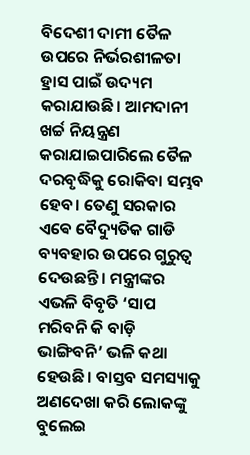ବିଦେଶୀ ଦାମୀ ତୈଳ ଉପରେ ନିର୍ଭରଶୀଳତା ହ୍ରାସ ପାଇଁ ଉଦ୍ୟମ କରାଯାଉଛି। ଆମଦାନୀ ଖର୍ଚ୍ଚ ନିୟନ୍ତ୍ରଣ କରାଯାଇପାରିଲେ ତୈଳ ଦରବୃଦ୍ଧିକୁ ରୋକିବା ସମ୍ଭବ ହେବ। ତେଣୁ ସରକାର ଏଵେ ବୈଦ୍ୟୁତିକ ଗାଡି ବ୍ୟବହାର ଉପରେ ଗୁରୁତ୍ୱ ଦେଉଛନ୍ତି। ମନ୍ତ୍ରୀଙ୍କର ଏଭଳି ବିବୃତି ‘ସାପ ମରିବନି କି ବାଡ଼ି ଭାଙ୍ଗିବନି’ ଭଳି କଥା ହେଉଛି। ବାସ୍ତବ ସମସ୍ୟାକୁ ଅଣଦେଖା କରି ଲୋକଙ୍କୁ ବୁଲେଇ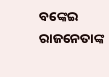ବଙ୍କେଇ ରାଜନେତାଙ୍କ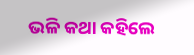ଭଳି କଥା କହିଲେ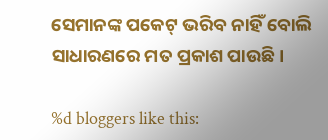ସେମାନଙ୍କ ପକେଟ୍ ଭରିବ ନାହିଁ ବୋଲି ସାଧାରଣରେ ମତ ପ୍ରକାଶ ପାଉଛି।

%d bloggers like this: